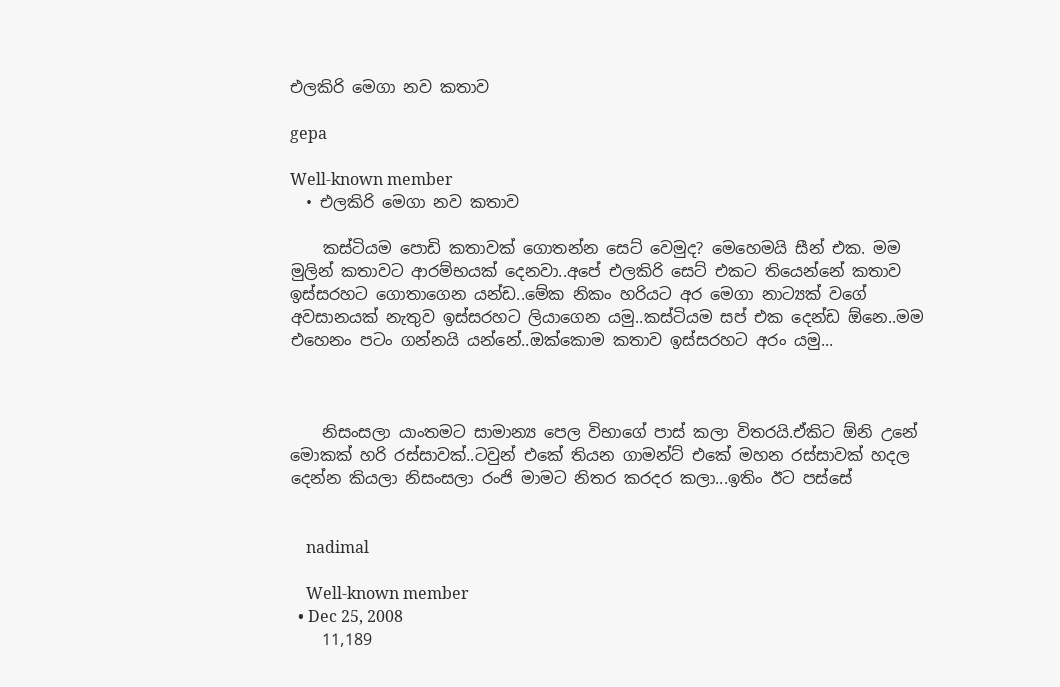එලකිරි මෙගා නව කතාව

gepa

Well-known member
  • එලකිරි මෙගා නව කතාව

    කස්ටියම පොඩි කතාවක් ගොතන්න සෙට් වෙමුද? මෙහෙමයි සීන් එක. මම මුලින් කතාවට ආරම්භයක් දෙනවා..අපේ එලකිරි සෙට් එකට තියෙන්නේ කතාව ඉස්සරහට ගොතාගෙන යන්ඩ..මේක නිකං හරියට අර මෙගා නාට්‍යක් වගේ අවසානයක් නැතුව ඉස්සරහට ලියාගෙන යමු..කස්ටියම සප් එක දෙන්ඩ ඕනෙ..මම එහෙනං පටං ගන්නයි යන්නේ..ඔක්කොම කතාව ඉස්සරහට අරං යමු...



    නිසංසලා යාංතමට සාමාන්‍ය පෙල විභාගේ පාස් කලා විතරයි.ඒකිට ඕනි උනේ මොකක් හරි රස්සාවක්..ටවුන් එකේ තියන ගාමන්ට් එකේ මහන රස්සාවක් හදල දෙන්න කියලා නිසංසලා රංජි මාමට නිතර කරදර කලා...ඉතිං ඊට පස්සේ


    nadimal

    Well-known member
  • Dec 25, 2008
    11,189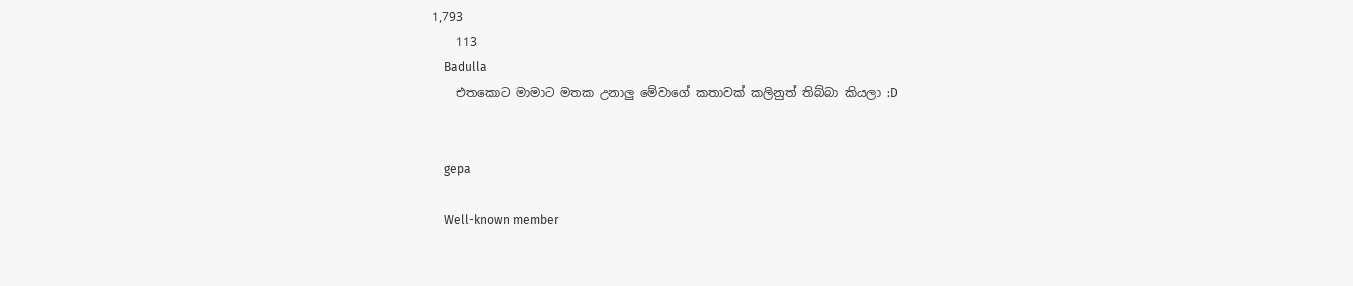1,793
    113
    Badulla
    එතකොට මාමාට මතක උනාලු මේවාගේ කතාවක් කලිනුත් තිබ්බා කියලා :D


    gepa

    Well-known member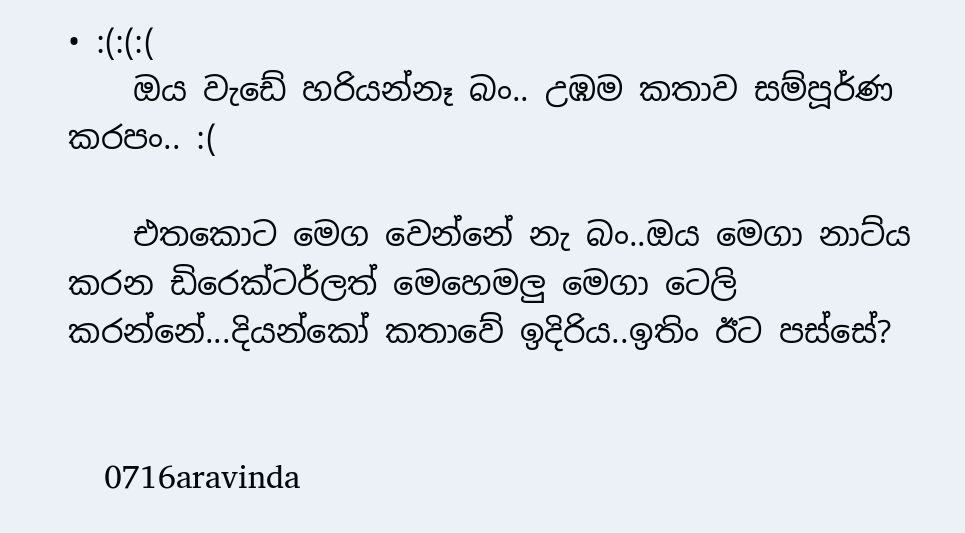• :(:(:(
    ඔය වැඩේ හරියන්නෑ බං.. උඹම කතාව සම්පූර්ණ කරපං.. :(

    එතකොට මෙග වෙන්නේ නැ බං..ඔය මෙගා නාට්ය කරන ඩිරෙක්ටර්ලත් මෙහෙමලු මෙගා ටෙලි කරන්නේ...දියන්කෝ කතාවේ ඉදිරිය..ඉතිං ඊට පස්සේ?


    0716aravinda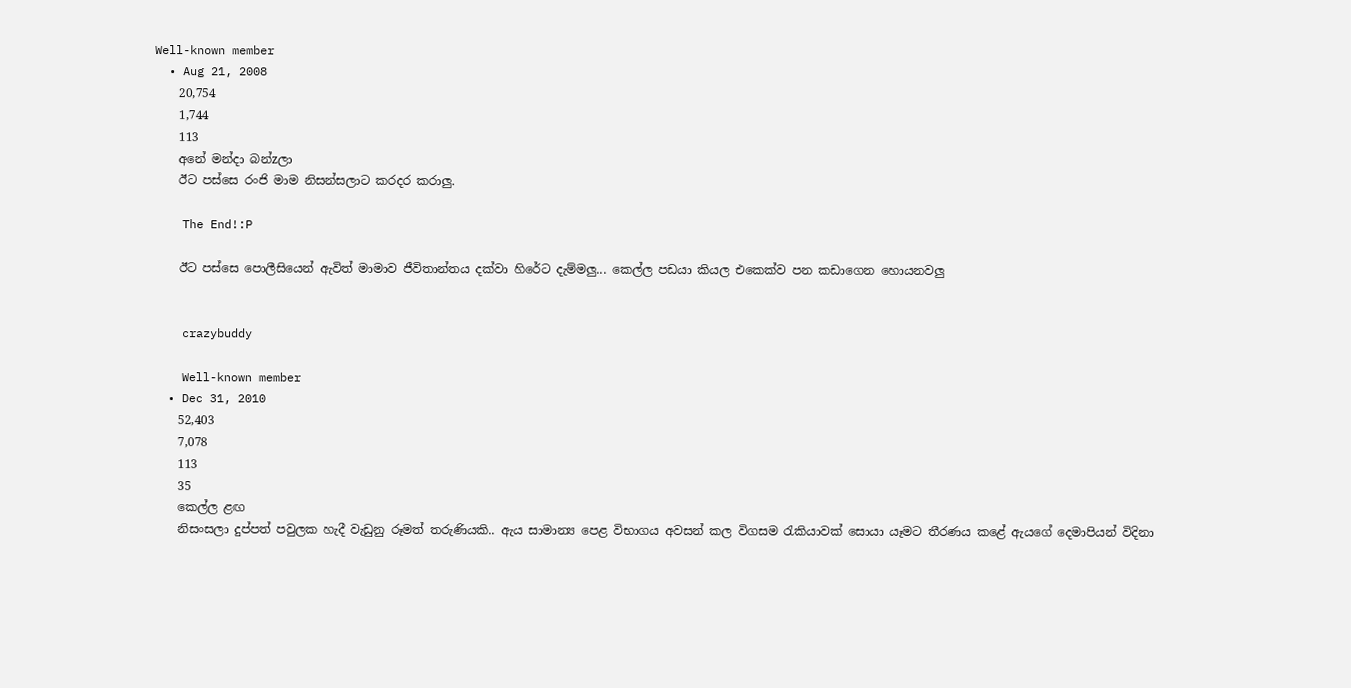Well-known member
  • Aug 21, 2008
    20,754
    1,744
    113
    අනේ මන්දා බන්zලා
    ඊට පස්සෙ රංජි මාම නිසන්සලාට කරදර කරාලු.

    The End!:P

    ඊට පස්සෙ පොලීසියෙන් ඇවිත් මාමාව ජීවිතාන්තය දක්වා හිරේට දැම්මලු... කෙල්ල පඩයා කියල එකෙක්ව පන කඩාගෙන හොයනවලු


    crazybuddy

    Well-known member
  • Dec 31, 2010
    52,403
    7,078
    113
    35
    කෙල්ල ළඟ
    නිසංසලා දුප්පත් පවුලක හැදී වැඩුනු රූමත් තරුණියකි.. ඇය සාමාන්‍ය පෙළ විභාගය අවසන් කල විගසම රැකියාවක් සොයා යෑමට තීරණය කළේ ඇයගේ දෙමාපියන් විදිනා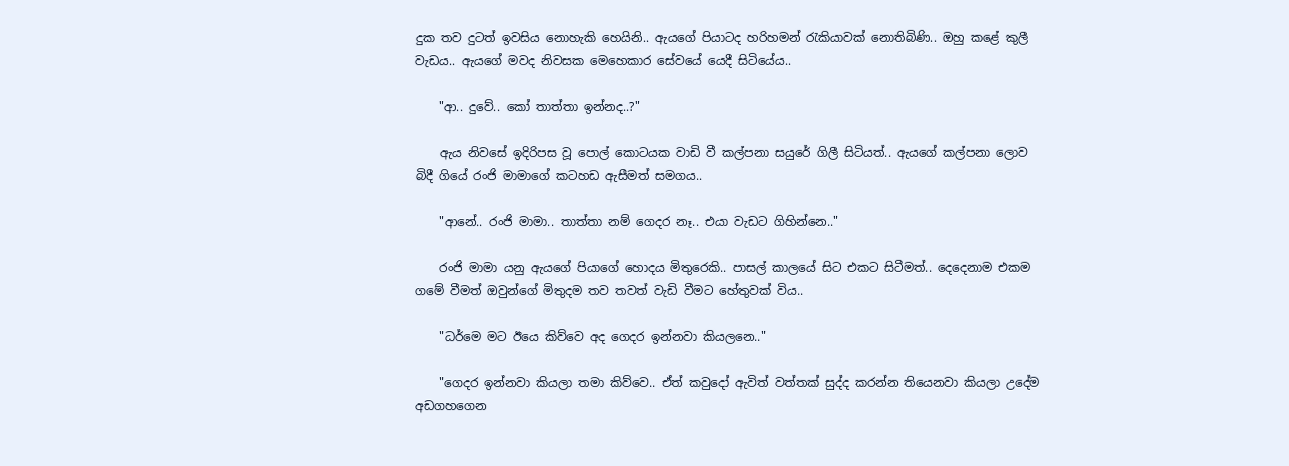දුක තව දුටත් ඉවසිය නොහැකි හෙයිනි.. ඇයගේ පියාටද හරිහමන් රැකියාවක් නොතිබිණි.. ඔහු කළේ කුලී වැඩය.. ඇයගේ මවද නිවසක මෙහෙකාර සේවයේ යෙදී සිටියේය..

    "ආ.. දුවේ.. කෝ තාත්තා ඉන්නද..?"

    ඇය නිවසේ ඉදිරිපස වූ පොල් කොටයක වාඩි වී කල්පනා සයුරේ ගිලී සිටියත්.. ඇයගේ කල්පනා ලොව බිදී ගියේ රංජි මාමාගේ කටහඩ ඇසීමත් සමගය..

    "ආනේ.. රංජි මාමා.. තාත්තා නම් ගෙදර නෑ.. එයා වැඩට ගිහින්නෙ.."

    රංජි මාමා යනු ඇයගේ පියාගේ හොදය මිතුරෙකි.. පාසල් කාලයේ සිට එකට සිටීමත්.. දෙදෙනාම එකම ගමේ වීමත් ඔවුන්ගේ මිතුදම තව තවත් වැඩි වීමට හේතුවක් විය..

    "ධර්මෙ මට ඊයෙ කිව්වෙ අද ගෙදර ඉන්නවා කියලනෙ.."

    "ගෙදර ඉන්නවා කියලා තමා කිව්වෙ.. ඒත් කවුදෝ ඇවිත් වත්තක් සුද්ද කරන්න තියෙනවා කියලා උදේම අඩගහගෙන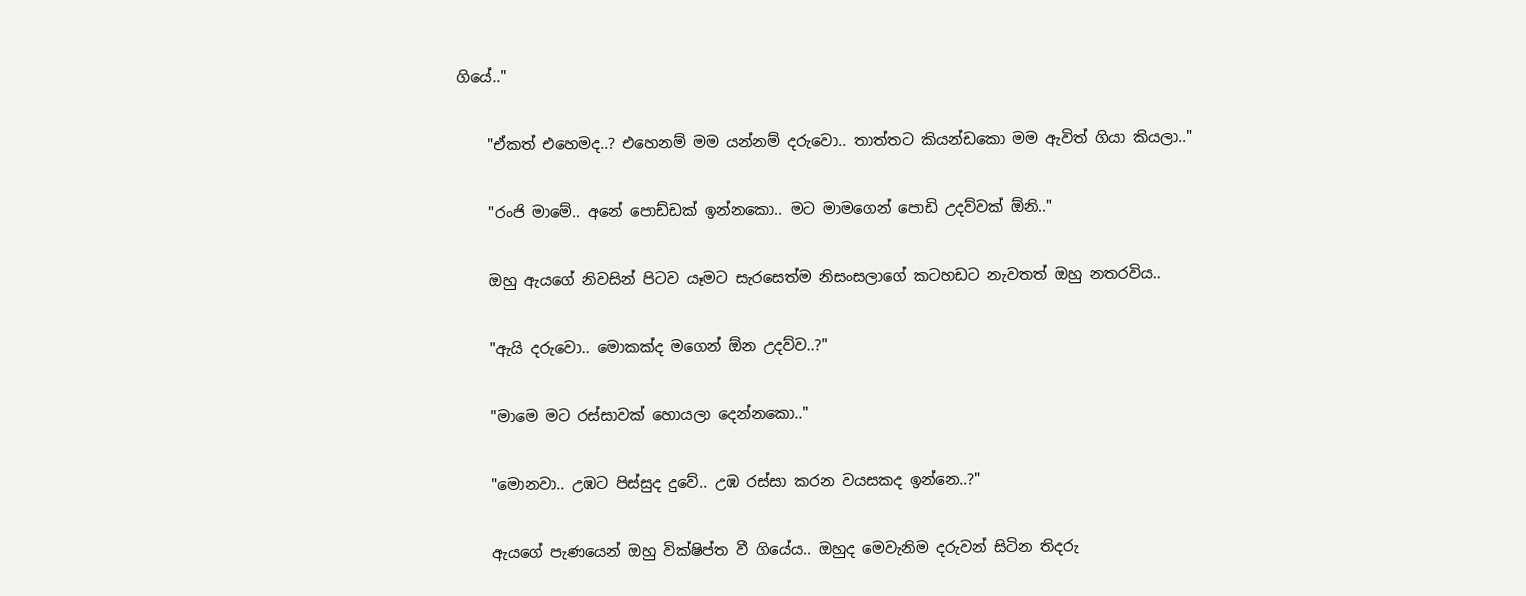ගියේ.."

    "ඒකත් එහෙමද..? එහෙනම් මම යන්නම් දරුවො.. තාත්තට කියන්ඩකො මම ඇවිත් ගියා කියලා.."

    "රංජි මාමේ.. අනේ පොඩ්ඩක් ඉන්නකො.. මට මාමගෙන් පොඩි උදව්වක් ඕනි.."

    ඔහු ඇයගේ නිවසින් පිටව යෑමට සැරසෙත්ම නිසංසලාගේ කටහඩට නැවතත් ඔහු නතරවිය..

    "ඇයි දරුවො.. මොකක්ද මගෙන් ඕන උදව්ව..?"

    "මාමෙ මට රස්සාවක් හොයලා දෙන්නකො.."

    "මොනවා.. උඹට පිස්සුද දුවේ.. උඹ රස්සා කරන වයසකද ඉන්නෙ..?"

    ඇයගේ පැණයෙන් ඔහු වික්ෂිප්ත වී ගියේය.. ඔහුද මෙවැනිම දරුවන් සිටින තිදරු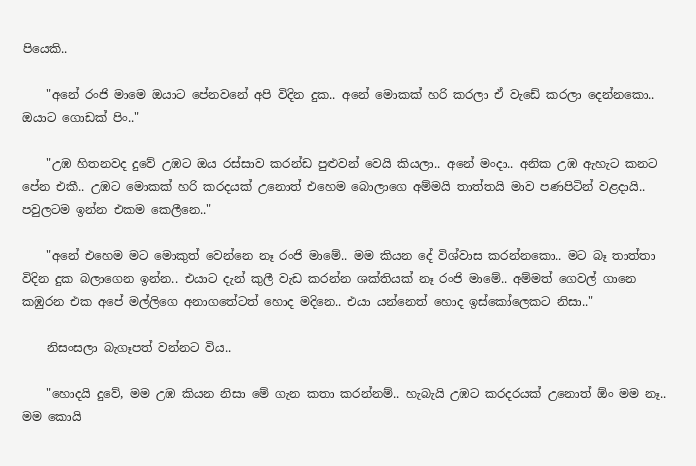පියෙකි..

    "අනේ රංජි මාමෙ ඔයාට පේනවනේ අපි විදින දුක.. අනේ මොකක් හරි කරලා ඒ වැඩේ කරලා දෙන්නකො.. ඔයාට ගොඩක් පිං.."

    "උඹ හිතනවද දුවේ උඹට ඔය රස්සාව කරන්ඩ පුළුවන් වෙයි කියලා.. අනේ මංදා.. අනික උඹ ඇහැට කනට පේන එකී.. උඹට මොකක් හරි කරදයක් උනොත් එහෙම බොලාගෙ අම්මයි තාත්තයි මාව පණපිටින් වළදායි.. පවුලටම ඉන්න එකම කෙලීනෙ.."

    "අනේ එහෙම මට මොකුත් වෙන්නෙ නෑ රංජි මාමේ.. මම කියන දේ විශ්වාස කරන්නකො.. මට බෑ තාත්තා විදින දුක බලාගෙන ඉන්න.. එයාට දැන් කුලී වැඩ කරන්න ශක්තියක් නෑ රංජි මාමේ.. අම්මත් ගෙවල් ගානෙ කඹුරන එක අපේ මල්ලිගෙ අනාගතේටත් හොද මදිනෙ.. එයා යන්නෙත් හොද ඉස්කෝලෙකට නිසා.."

    නිසංසලා බැගෑපත් වන්නට විය..

    "හොදයි දුවේ, මම උඹ කියන නිසා මේ ගැන කතා කරන්නම්.. හැබැයි උඹට කරදරයක් උනොත් ඕං මම නෑ.. මම කොයි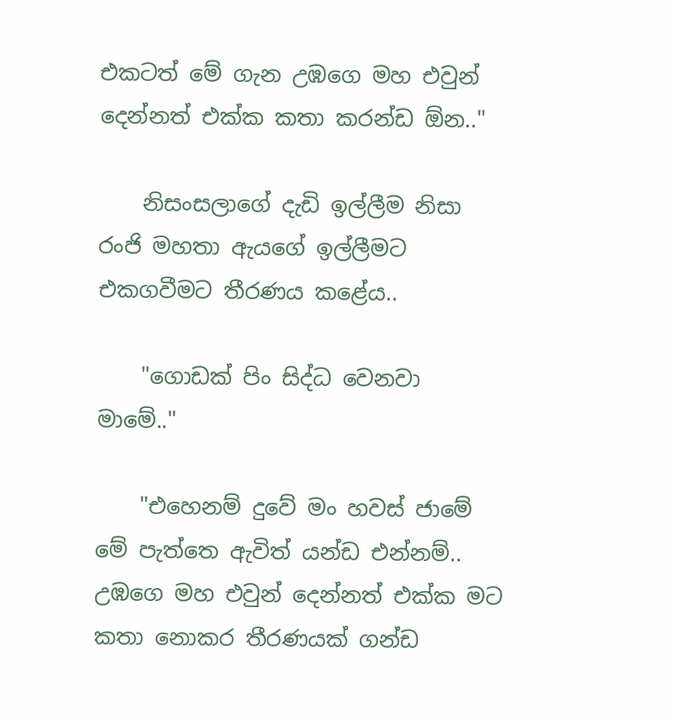එකටත් මේ ගැන උඹගෙ මහ එවුන් දෙන්නත් එක්ක කතා කරන්ඩ ඕන.."

    නිසංසලාගේ දැඩි ඉල්ලීම නිසා රංජි මහතා ඇයගේ ඉල්ලීමට එකගවීමට තීරණය කළේය..

    "ගොඩක් පිං සිද්ධ වෙනවා මාමේ.."

    "එහෙනම් දුවේ මං හවස් ජාමේ මේ පැත්තෙ ඇවිත් යන්ඩ එන්නම්.. උඹගෙ මහ එවුන් දෙන්නත් එක්ක මට කතා නොකර තීරණයක් ගන්ඩ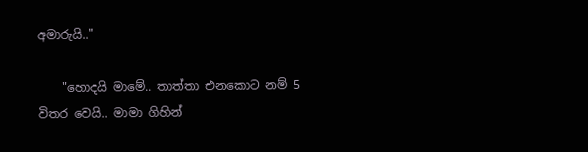අමාරුයි.."

    "හොදයි මාමේ.. තාත්තා එනකොට නම් 5 විතර වෙයි.. මාමා ගිහින්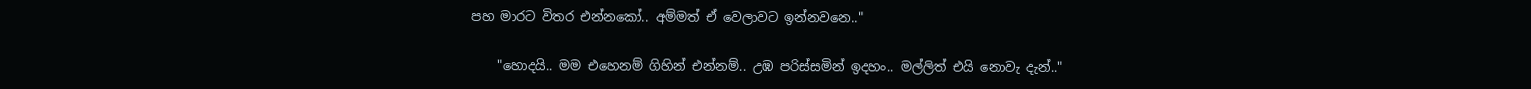පහ මාරට විතර එන්නකෝ.. අම්මත් ඒ වෙලාවට ඉන්නවනෙ.."

    "හොදයි.. මම එහෙනම් ගිහින් එන්නම්.. උඹ පරිස්සමින් ඉදහං.. මල්ලිත් එයි නොවැ දැන්.."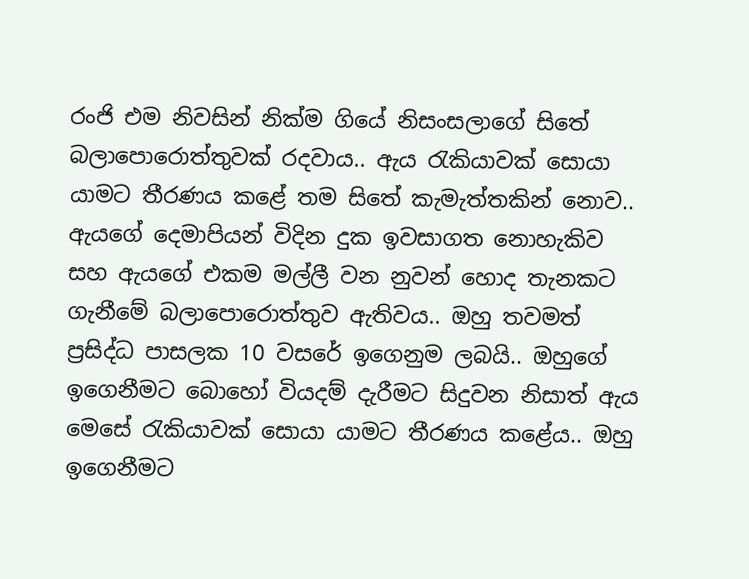රංජි එම නිවසින් නික්ම ගියේ නිසංසලාගේ සිතේ බලාපොරොත්තුවක් රදවාය.. ඇය රැකියාවක් සොයා යාමට තීරණය කළේ තම සිතේ කැමැත්තකින් නොව.. ඇයගේ දෙමාපියන් විදින දුක ඉවසාගත නොහැකිව සහ ඇයගේ එකම මල්ලී වන නුවන් හොද තැනකට ගැනීමේ බලාපොරොත්තුව ඇතිවය.. ඔහු තවමත් ප්‍රසිද්ධ පාසලක 10 වසරේ ඉගෙනුම ලබයි.. ඔහුගේ ඉගෙනීමට බොහෝ වියදම් දැරීමට සිදුවන නිසාත් ඇය මෙසේ රැකියාවක් සොයා යාමට තීරණය කළේය.. ඔහු ඉගෙනීමට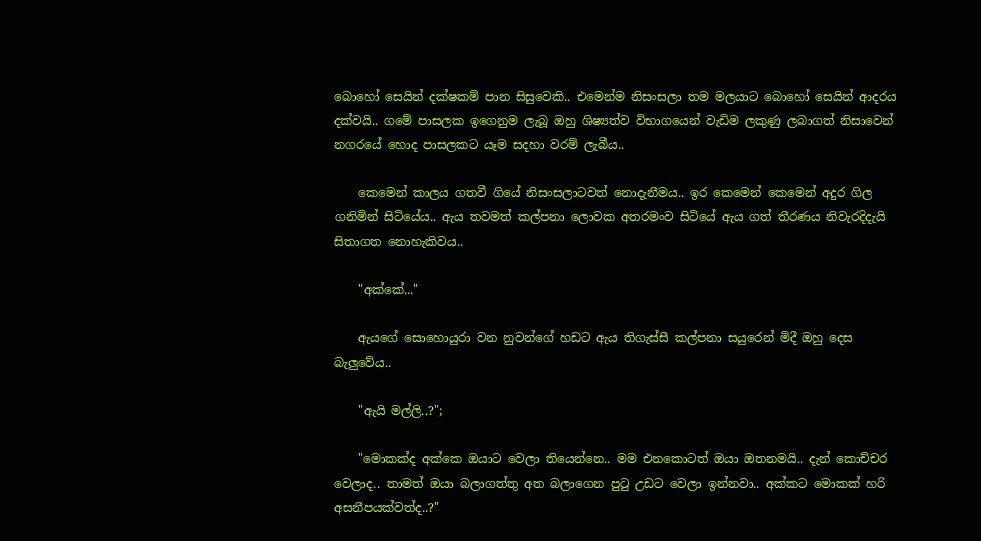බොහෝ සෙයින් දක්ෂකම් පාන සිසුවෙකි.. එමෙන්ම නිසංසලා තම මලයාට බොහෝ සෙයින් ආදරය දක්වයි.. ගමේ පාසලක ඉගෙනුම ලැබූ ඔහු ශිෂ්‍යත්ව විභාගයෙන් වැඩිම ලකුණු ලබාගත් නිසාවෙන් නගරයේ හොද පාසලකට යෑම සදහා වරම් ලැබීය..

    කෙමෙන් කාලය ගතවී ගියේ නිසංසලාටවත් නොදැනීමය.. ඉර කෙමෙන් කෙමෙන් අදුර ගිල ගනිමින් සිටියේය.. ඇය තවමත් කල්පනා ලොවක අතරමංව සිටියේ ඇය ගත් තීරණය නිවැරදිදැයි සිතාගත නොහැකිවය..

    "අක්කේ..."

    ඇයගේ සොහොයුරා වන නුවන්ගේ හඩට ඇය තිගැස්සී කල්පනා සයුරෙන් මිදී ඔහු දෙස බැලුවේය..

    "ඇයි මල්ලි..?";

    "මොකක්ද අක්කෙ ඔයාට වෙලා තියෙන්නෙ.. මම එනකොටත් ඔයා ඔතනමයි.. දැන් කොච්චර වෙලාද.. තාමත් ඔයා බලාගත්තු අත බලාගෙන පුටු උඩට වෙලා ඉන්නවා.. අක්කට මොකක් හරි අසනීපයක්වත්ද..?"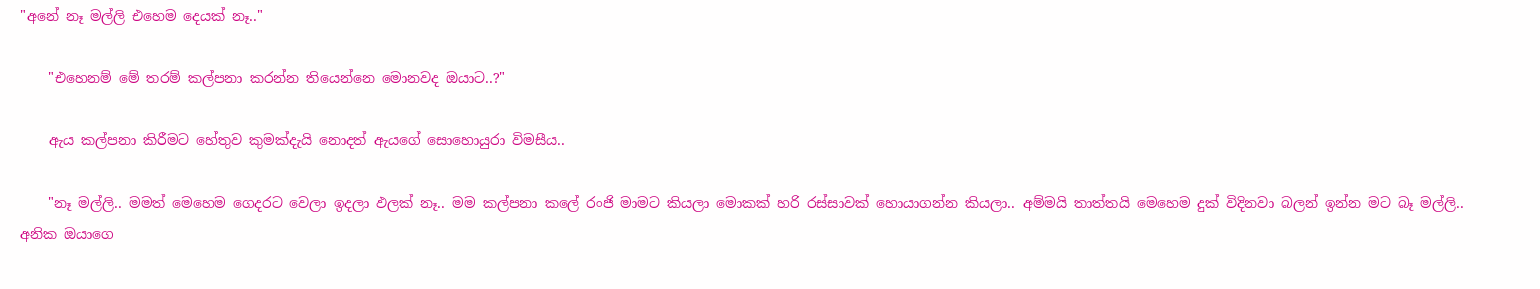"අනේ නෑ මල්ලි එහෙම දෙයක් නෑ.."

    "එහෙනම් මේ තරම් කල්පනා කරන්න තියෙන්නෙ මොනවද ඔයාට..?"

    ඇය කල්පනා කිරීමට හේතුව කුමක්දැයි නොදත් ඇයගේ සොහොයුරා විමසීය..

    "නෑ මල්ලි.. මමත් මෙහෙම ගෙදරට වෙලා ඉදලා ඵලක් නෑ.. මම කල්පනා කලේ රංජි මාමට කියලා මොකක් හරි රස්සාවක් හොයාගන්න කියලා.. අම්මයි තාත්තයි මෙහෙම දුක් විදිනවා බලන් ඉන්න මට බෑ මල්ලි.. අනික ඔයාගෙ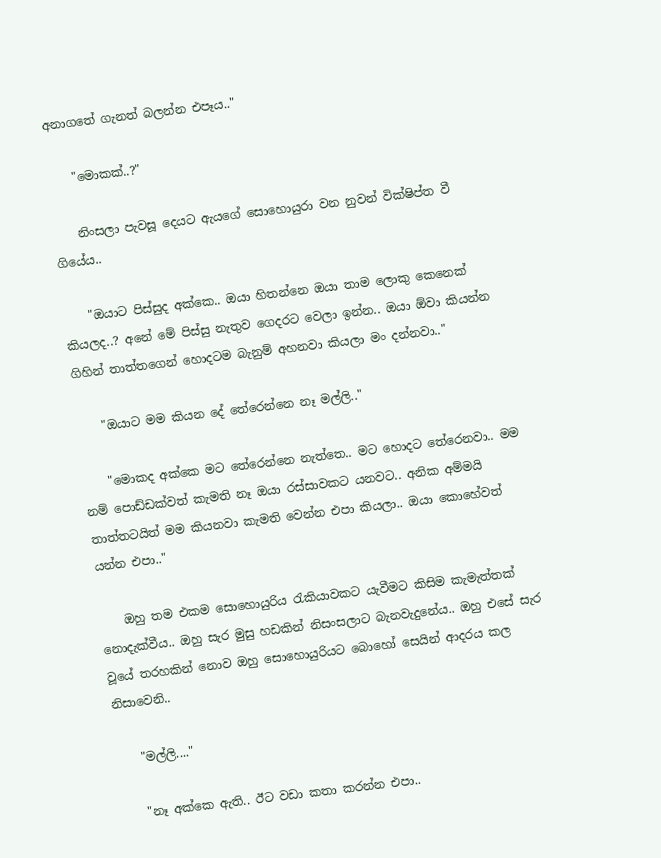අනාගතේ ගැනත් බලන්න එපෑය.."

    "මොකක්..?"

    නිංසලා පැවසූ දෙයට ඇයගේ සොහොයුරා වන නුවන් වික්ෂිප්ත වී ගියේය..

    "ඔයාට පිස්සුද අක්කෙ.. ඔයා හිතන්නෙ ඔයා තාම ලොකු කෙනෙක් කියලද..? අනේ මේ පිස්සු නැතුව ගෙදරට වෙලා ඉන්න.. ඔයා ඕවා කියන්න ගිහින් තාත්තගෙන් හොදටම බැනුම් අහනවා කියලා මං දන්නවා.."

    "ඔයාට මම කියන දේ තේරෙන්නෙ නෑ මල්ලි.."

    "මොකද අක්කෙ මට තේරෙන්නෙ නැත්තෙ.. මට හොදට තේරෙනවා.. මම නම් පොඩ්ඩක්වත් කැමති නෑ ඔයා රස්සාවකට යනවට.. අනික අම්මයි තාත්තටයිත් මම කියනවා කැමති වෙන්න එපා කියලා.. ඔයා කොහේවත් යන්න එපා.."

    ඔහු තම එකම සොහොයුරිය රැකියාවකට යැවීමට කිසිම කැමැත්තක් නොදැක්වීය.. ඔහු සැර මුසු හඩකින් නිසංසලාට බැනවැදුනේය.. ඔහු එසේ සැර වූයේ තරහකින් නොව ඔහු සොහොයුරියට බොහෝ සෙයින් ආදරය කල නිසාවෙනි..

    "මල්ලි...."

    "නෑ අක්කෙ ඇති.. ඊට වඩා කතා කරන්න එපා..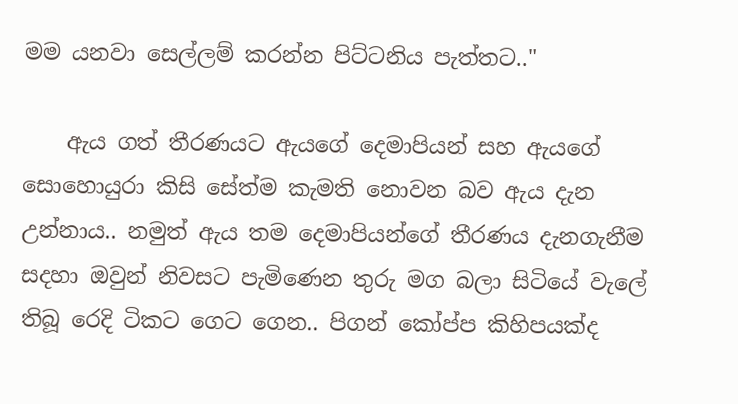මම යනවා සෙල්ලම් කරන්න පිට්ටනිය පැත්තට.."

    ඇය ගත් තීරණයට ඇයගේ දෙමාපියන් සහ ඇයගේ සොහොයුරා කිසි සේත්ම කැමති නොවන බව ඇය දැන උන්නාය.. නමුත් ඇය තම දෙමාපියන්ගේ තීරණය දැනගැනීම සදහා ඔවුන් නිවසට පැමිණෙන තුරු මග බලා සිටියේ වැලේ තිබූ රෙදි ටිකට ගෙට ගෙන.. පිගන් කෝප්ප කිහිපයක්ද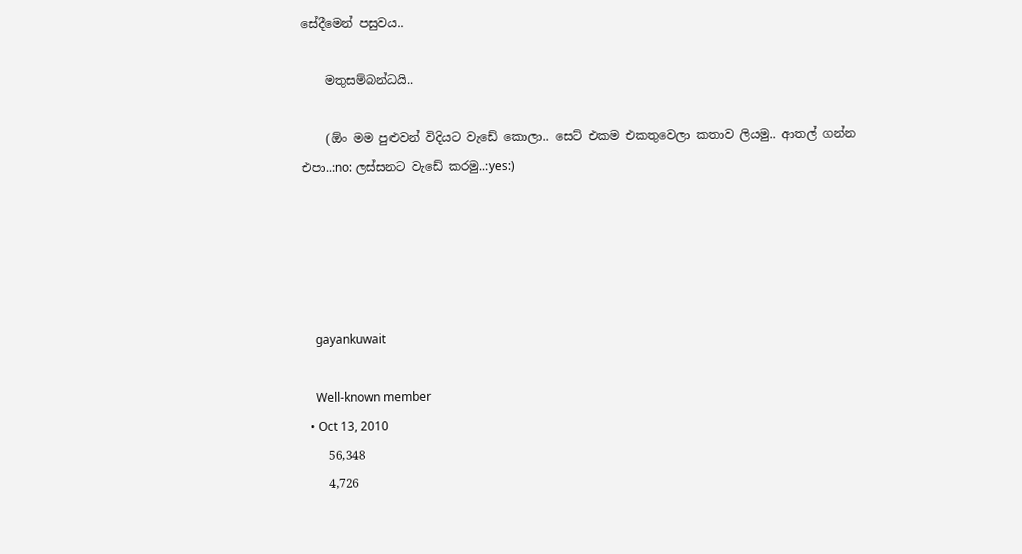සේදීමෙන් පසුවය..

    මතුසම්බන්ධයි..

    (ඕං මම පුළුවන් විදියට වැඩේ කොලා.. සෙට් එකම එකතුවෙලා කතාව ලියමු.. ආතල් ගන්න එපා..:no: ලස්සනට වැඩේ කරමු..:yes:)





    gayankuwait

    Well-known member
  • Oct 13, 2010
    56,348
    4,726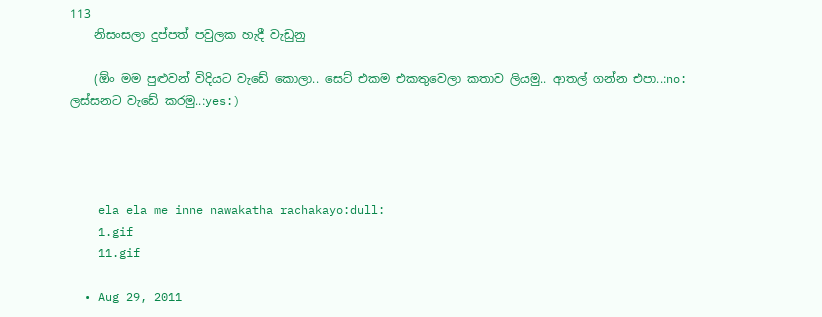113
    නිසංසලා දුප්පත් පවුලක හැදී වැඩුනු

    (ඕං මම පුළුවන් විදියට වැඩේ කොලා.. සෙට් එකම එකතුවෙලා කතාව ලියමු.. ආතල් ගන්න එපා..:no: ලස්සනට වැඩේ කරමු..:yes:)




    ela ela me inne nawakatha rachakayo:dull:
    1.gif
    11.gif

  • Aug 29, 2011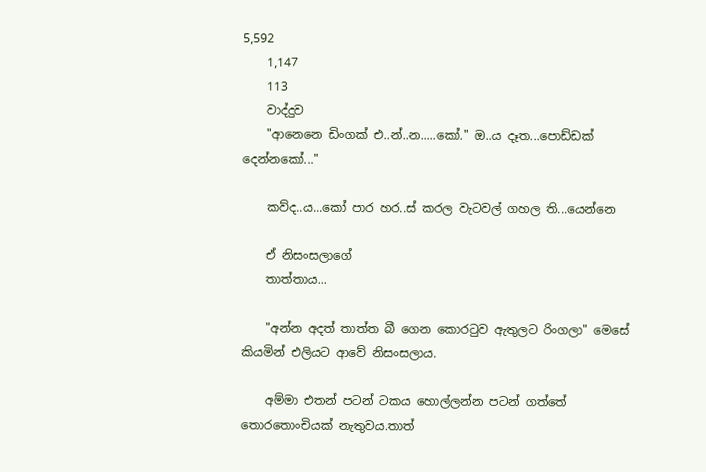5,592
    1,147
    113
    වාද්දුව
    "ආනෙනෙ ඩිංගක් එ..න්..න.....කෝ." ඔ..ය දෑත...පොඩ්ඩක් දෙන්නකෝ..."

    කව්ද..ය...කෝ පාර හර..ස් කරල වැටවල් ගහල ති...යෙන්නෙ

    ඒ නිසංසලාගේ
    තාත්තාය...

    "අන්න අදත් තාත්ත බී ගෙන කොර‍ටුව ඇතුලට රිංගලා" මෙසේ කියමින් එලියට ආවේ නිසංසලාය.

    අම්මා එතන් පටන් ටකය හොල්ලන්න පටන් ගත්තේ තොරතොංචියක් නැතුවය.තාත්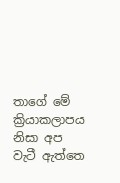තාගේ මේ ක්‍රියාකලාපය නිසා අප වැටී ඇත්තෙ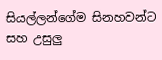සියල්ලන්ගේම සිනහවන්ට සහ උසුලු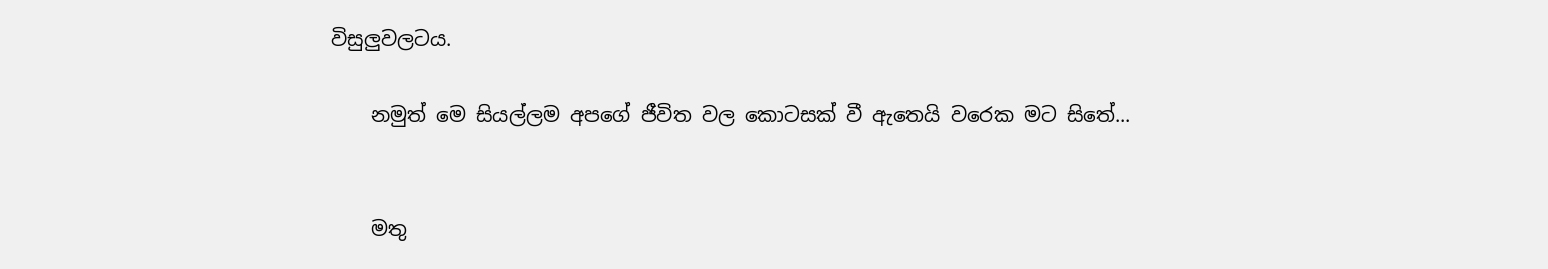විසුලුවලටය.

    නමුත් මෙ සියල්ලම අපගේ ජීවිත වල කොටසක් වී ඇතෙයි වරෙක මට සිතේ...


    මතු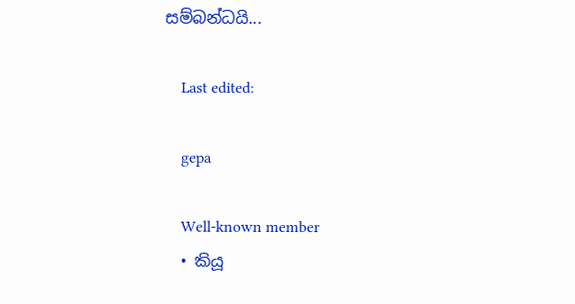සම්බන්ධයි...

    Last edited:

    gepa

    Well-known member
  • කියූ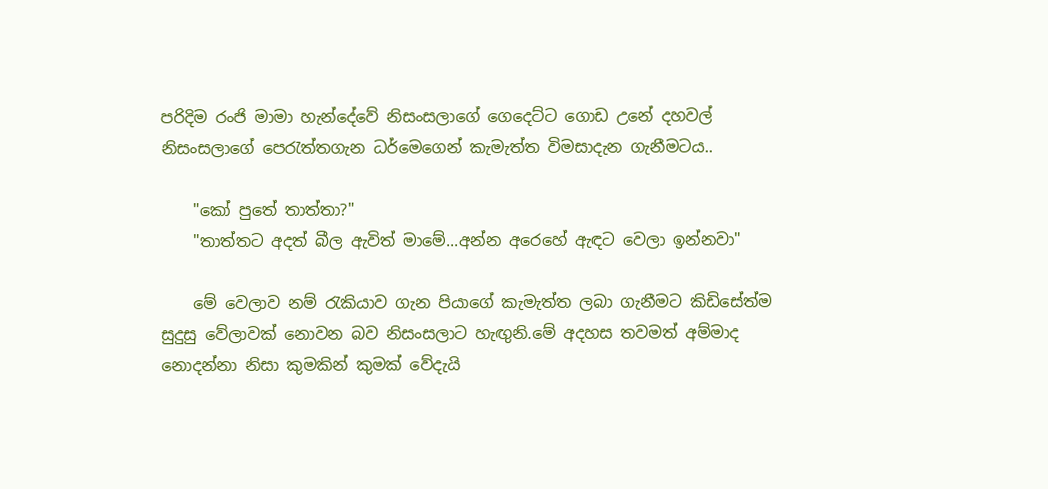පරිදිම රංජි මාමා හැන්දේවේ නිසංසලාගේ ගෙදෙට්ට ගොඩ උනේ දහවල් නිසංසලාගේ පෙ‍රැත්තගැන ධර්මෙගෙන් කැමැත්ත විමසාදැන ගැනීමටය..

    "කෝ පුතේ තාත්තා?"
    "තාත්තට අදත් බීල ඇවිත් මාමේ...අන්න අරෙහේ ඇඳට වෙලා ඉන්නවා"

    මේ වෙලාව නම් ‍රැකියාව ගැන පියාගේ කැමැත්ත ලබා ගැනීමට කිඩිසේත්ම සුදුසු වේලාවක් නොවන බව නිසංසලාට හැඟුනි.මේ අදහස තවමත් අම්මාද නොදන්නා නිසා කුමකින් කුමක් වේදැයි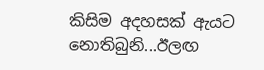කිසිම අදහසක් ඇයට නොතිබුනි...ඊලඟ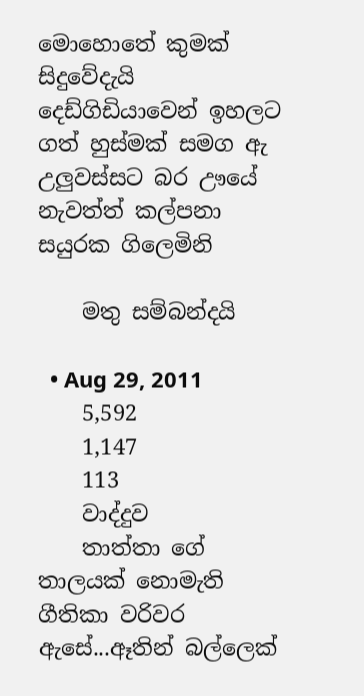මොහොතේ කුමක් සිදුවේදැයි දෙඩ්ගිඩියාවෙන් ඉහලට ගත් හුස්මක් සමග ඇ උලුවස්සට බර ඌයේ නැවත්ත් කල්පනා සයුරක ගිලෙමිනි

    මතු සම්බන්දයි

  • Aug 29, 2011
    5,592
    1,147
    113
    වාද්දුව
    තාත්තා ගේ තාලයක් නොමැති ගීතිකා වරිවර ඇසේ...ඈතින් බල්ලෙක්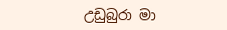උඩුබුරා මා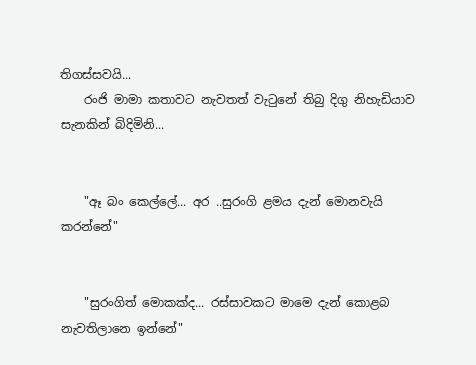තිගස්සවයි...
    රංජි මාමා කතාවට නැවතත් වැ‍ටුනේ තිබු දිගු නිහැඩියාව සැනකින් බිදිමිනි...


    "ඈ බං කෙල්ලේ... අර ..සුරංගි ළමය දැන් මොනවැයි කරන්නේ"


    "සුරංගිත් මොකක්ද... රස්සාවකට මාමෙ දැන් කොළබ නැවතිලානෙ ඉන්නේ"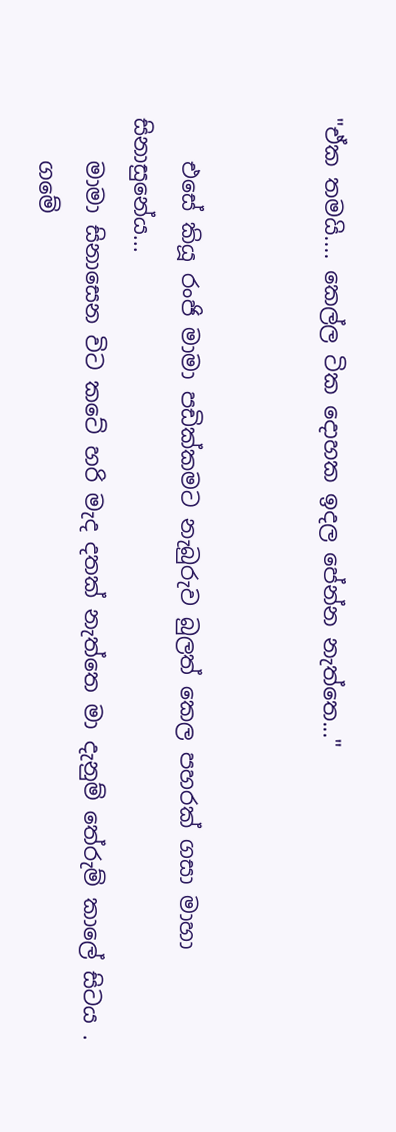"ඒක තමයි.... කෙල්ල ටික දොහක ඉදල පේන්න නැත්තෙ..."


    එසේ කියූ රංජි මාමා පඩික්කමට නැබුරුව බුලත් කෙල පහරක් ගසා මාහා සිනාසුනේය...
    මාමා සිනාසෙන විට කටේ හරි මැද දතක් නැත්තෙ මා දැනුම් තේරුම් කාලේ සිටය .
    ගමේ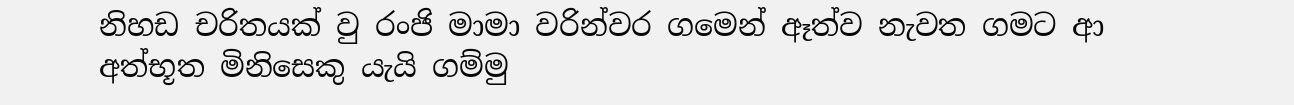නිහඩ චරිතයක් වු රංජි මාමා වරින්වර ගමෙන් ඈත්ව නැවත ගමට ආ අත්භූත මිනිසෙකු යැයි ගම්මු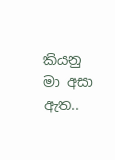කියනු මා අසා ඇත..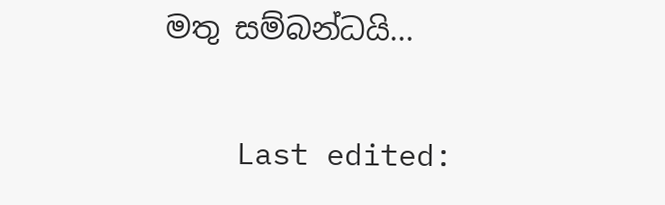මතු සම්බන්ධයි...

    Last edited: